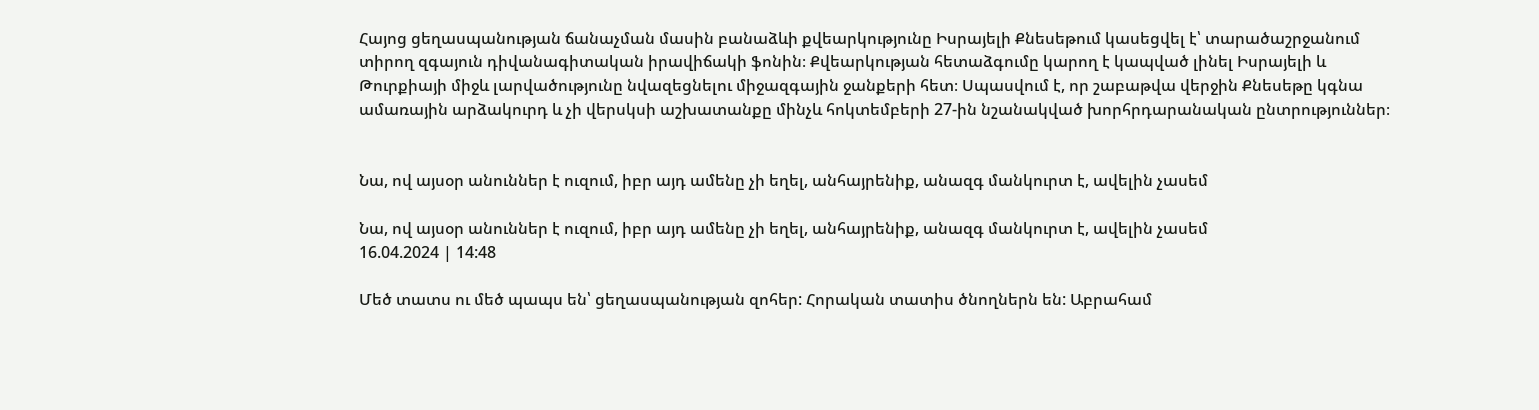Հայոց ցեղասպանության ճանաչման մասին բանաձևի քվեարկությունը Իսրայելի Քնեսեթում կասեցվել է՝ տարածաշրջանում տիրող զգայուն դիվանագիտական իրավիճակի ֆոնին։ Քվեարկության հետաձգումը կարող է կապված լինել Իսրայելի և Թուրքիայի միջև լարվածությունը նվազեցնելու միջազգային ջանքերի հետ։ Սպասվում է, որ շաբաթվա վերջին Քնեսեթը կգնա ամառային արձակուրդ և չի վերսկսի աշխատանքը մինչև հոկտեմբերի 27-ին նշանակված խորհրդարանական ընտրություններ։


Նա, ով այսօր անուններ է ուզում, իբր այդ ամենը չի եղել, անհայրենիք, անազգ մանկուրտ է, ավելին չասեմ

Նա, ով այսօր անուններ է ուզում, իբր այդ ամենը չի եղել, անհայրենիք, անազգ մանկուրտ է, ավելին չասեմ
16.04.2024 | 14:48

Մեծ տատս ու մեծ պապս են՝ ցեղասպանության զոհեր: Հորական տատիս ծնողներն են: Աբրահամ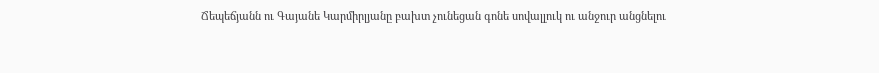Ճեպեճյանն ու Գայանե Կարմիրլյանը բախտ չունեցան գոնե սովալլուկ ու անջուր անցնելու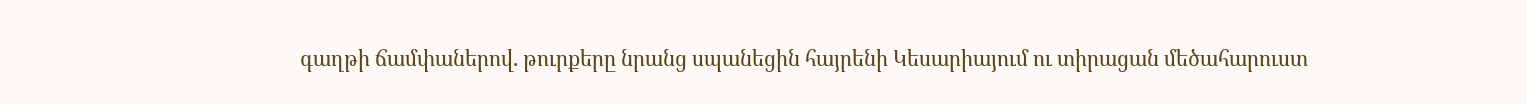գաղթի ճամփաներով. թուրքերը նրանց սպանեցին հայրենի Կեսարիայում ու տիրացան մեծահարուստ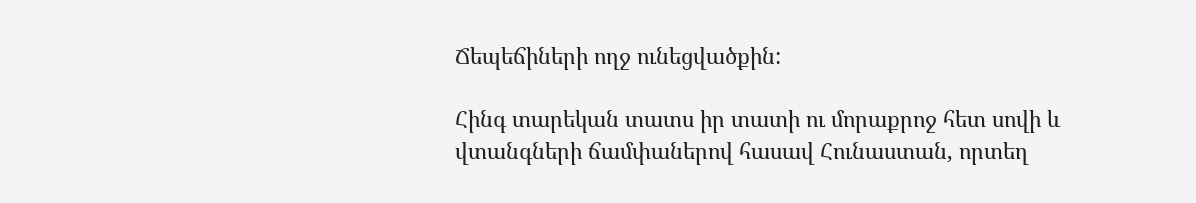Ճեպեճիների ողջ ունեցվածքին:

Հինգ տարեկան տատս իր տատի ու մորաքրոջ հետ սովի և վտանգների ճամփաներով հասավ Հունաստան, որտեղ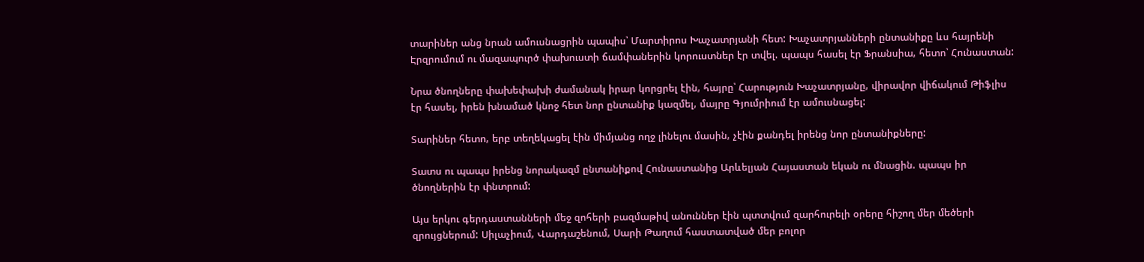տարիներ անց նրան ամուսնացրին պապիս՝ Մարտիրոս Խաչատրյանի հետ: Խաչատրյանների ընտանիքը ևս հայրենի Էրզրումում ու մազապուրծ փախուստի ճամփաներին կորուստներ էր տվել. պապս հասել էր Ֆրանսիա, հետո՝ Հունաստան:

Նրա ծնողները փախեփախի ժամանակ իրար կորցրել էին, հայրը՝ Հարություն Խաչատրյանը, վիրավոր վիճակում Թիֆլիս էր հասել, իրեն խնամած կնոջ հետ նոր ընտանիք կազմել, մայրը Գյումրիում էր ամուսնացել:

Տարիներ հետո, երբ տեղեկացել էին միմյանց ողջ լինելու մասին, չէին քանդել իրենց նոր ընտանիքները:

Տատս ու պապս իրենց նորակազմ ընտանիքով Հունաստանից Արևելյան Հայաստան եկան ու մնացին. պապս իր ծնողներին էր փնտրում:

Այս երկու գերդաստանների մեջ զոհերի բազմաթիվ անուններ էին պտտվում զարհուրելի օրերը հիշող մեր մեծերի զրույցներում: Սիլաչիում, Վարդաշենում, Սարի Թաղում հաստատված մեր բոլոր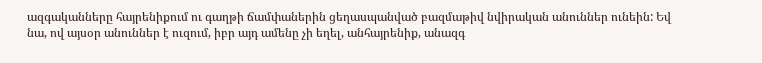ազգականները հայրենիքում ու գաղթի ճամփաներին ցեղասպանված բազմաթիվ նվիրական անուններ ունեին: Եվ նա, ով այսօր անուններ է ուզում, իբր այդ ամենը չի եղել, անհայրենիք, անազգ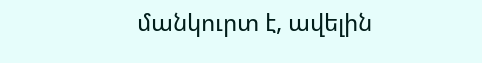մանկուրտ է, ավելին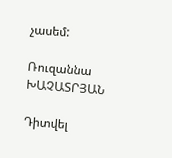չասեմ:

Ռուզաննա ԽԱՉԱՏՐՅԱՆ

Դիտվել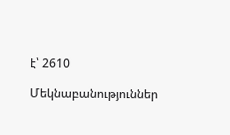է՝ 2610

Մեկնաբանություններ